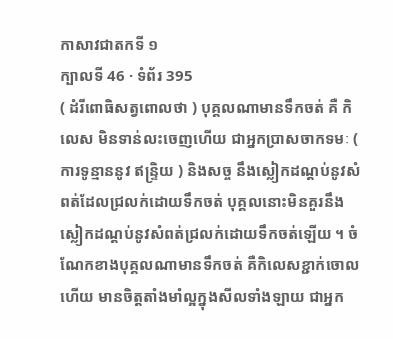កាសាវជាតកទី ១
ក្បាលទី 46 · ទំព័រ 395
( ដំរីពោធិសត្វពោលថា ) បុគ្គលណាមានទឹកចត់ គឺ កិលេស មិនទាន់លះចេញហើយ ជាអ្នកប្រាសចាកទមៈ ( ការទូន្មាននូវ ឥន្ទ្រិយ ) និងសច្ច នឹងស្លៀកដណ្តប់នូវសំពត់ដែលជ្រលក់ដោយទឹកចត់ បុគ្គលនោះមិនគួរនឹងស្លៀកដណ្តប់នូវសំពត់ជ្រលក់ដោយទឹកចត់ឡើយ ។ ចំណែកខាងបុគ្គលណាមានទឹកចត់ គឺកិលេសខ្ជាក់ចោល ហើយ មានចិត្តតាំងមាំល្អក្នុងសីលទាំងឡាយ ជាអ្នក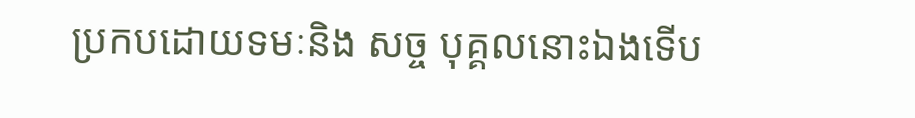ប្រកបដោយទមៈនិង សច្ច បុគ្គលនោះឯងទើប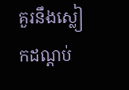គួរនឹងស្លៀកដណ្តប់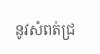នូវសំពត់ជ្រ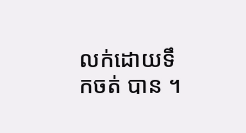លក់ដោយទឹកចត់ បាន ។